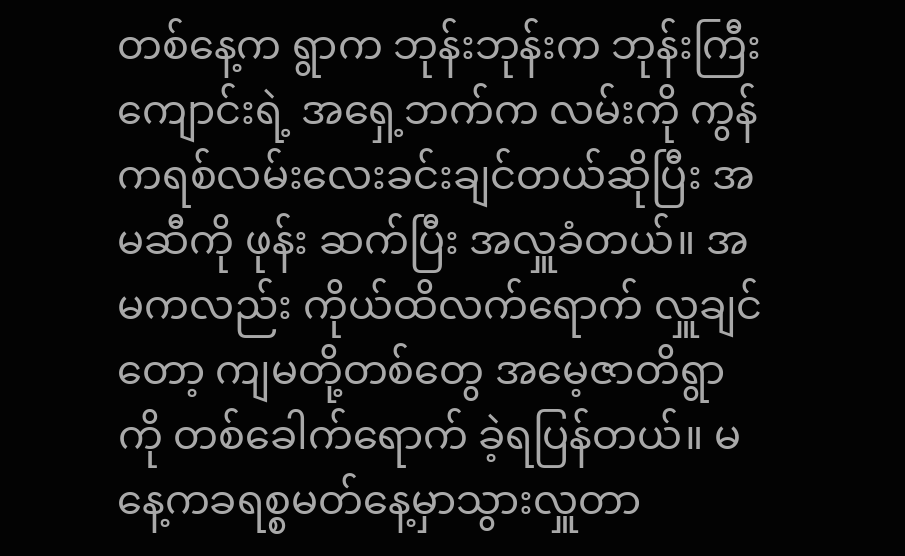တစ်နေ့က ရွာက ဘုန်းဘုန်းက ဘုန်းကြီးကျောင်းရဲ့ အရှေ့ဘက်က လမ်းကို ကွန်ကရစ်လမ်းလေးခင်းချင်တယ်ဆိုပြီး အမဆီကို ဖုန်း ဆက်ပြီး အလှူခံတယ်။ အမကလည်း ကိုယ်ထိလက်ရောက် လှူချင်တော့ ကျမတို့တစ်တွေ အမေ့ဇာတိရွာကို တစ်ခေါက်ရောက် ခဲ့ရပြန်တယ်။ မနေ့ကခရစ္စမတ်နေ့မှာသွားလှူတာ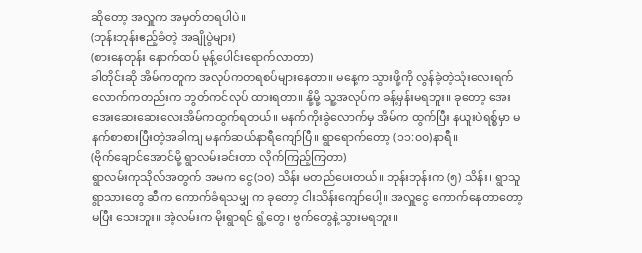ဆိုတော့ အလှူက အမှတ်တရပါပဲ။
(ဘုန်းဘုန်းဧည့်ခံတဲ့ အချိုပွဲများ)
(စားနေတုန်း နောက်ထပ် မုန့်ပေါင်းရောက်လာတာ)
ခါတိုင်းဆို အိမ်ကတူက အလုပ်ကတရစပ်များနေတာ။ မနေ့က သွားဖို့ကို လွန်ခဲ့တဲ့သုံးလေးရက်လောက်ကတည်းက ဘွတ်ကင်လုပ် ထားရတာ။ နို့မို့ သူ့အလုပ်က ခန့်မှန်းမရဘူး။ ခုတော့ အေးအေးဆေးဆေးလေးအိမ်ကထွက်ရတယ်။ မနက်ကိုးခွဲလောက်မှ အိမ်က ထွက်ပြီး နယူးပဲရစ္စ်မှာ မနက်စာစားပြီးတဲ့အခါကျ မနက်ဆယ်နာရီကျော်ပြီ။ ရွာရောက်တော့ (၁၁:၀၀)နာရီ။
(ဗိုက်ချောင်အောင်မို့ ရွာလမ်းခင်းတာ လိုက်ကြည့်ကြတာ)
ရွာလမ်းကုသိုလ်အတွက် အမက ငွေ(၁၀) သိန်း မတည်ပေးတယ်။ ဘုန်းဘုန်းက (၅) သိန်း၊ ရွာသူရွာသားတွေ ဆီက ကောက်ခံရသမျှ က ခုတော့ ငါးသိန်းကျော်ပေါ့။ အလှူငွေ ကောက်နေတာတော့ မပြီး သေးဘူး။ အဲ့လမ်းက မိုးရွာရင် ရွံ့တွေ၊ ဗွက်တွေနဲ့သွားမရဘူး။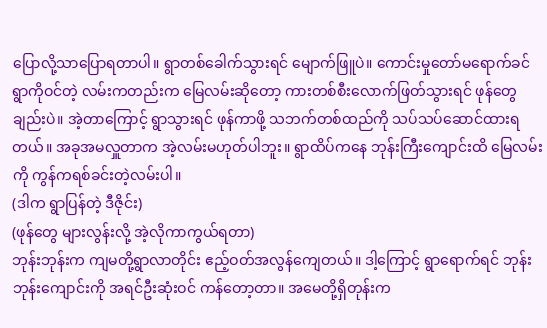ပြောလို့သာပြောရတာပါ။ ရွာတစ်ခေါက်သွားရင် မျောက်ဖြူပဲ။ ကောင်းမှုတော်မရောက်ခင် ရွာကိုဝင်တဲ့ လမ်းကတည်းက မြေလမ်းဆိုတော့ ကားတစ်စီးလောက်ဖြတ်သွားရင် ဖုန်တွေချည်းပဲ။ အဲ့တာကြောင့် ရွာသွားရင် ဖုန်ကာဖို့ သဘက်တစ်ထည်ကို သပ်သပ်ဆောင်ထားရတယ်။ အခုအမလှူတာက အဲ့လမ်းမဟုတ်ပါဘူး။ ရွာထိပ်ကနေ ဘုန်းကြီးကျောင်းထိ မြေလမ်းကို ကွန်ကရစ်ခင်းတဲ့လမ်းပါ။
(ဒါက ရွာပြန်တဲ့ ဒီဇိုင်း)
(ဖုန်တွေ များလွန်းလို့ အဲ့လိုကာကွယ်ရတာ)
ဘုန်းဘုန်းက ကျမတို့ရွာလာတိုင်း ဧည့်ဝတ်အလွန်ကျေတယ်။ ဒါ့ကြောင့် ရွာရောက်ရင် ဘုန်းဘုန်းကျောင်းကို အရင်ဦးဆုံးဝင် ကန်တော့တာ။ အမေတို့ရှိတုန်းက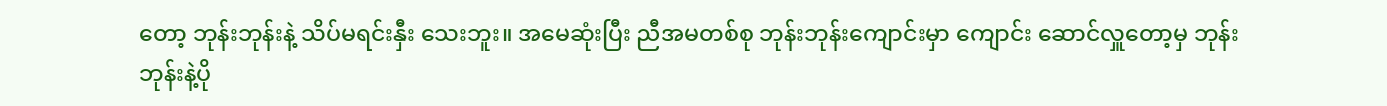တော့ ဘုန်းဘုန်းနဲ့ သိပ်မရင်းနှီး သေးဘူး။ အမေဆုံးပြီး ညီအမတစ်စု ဘုန်းဘုန်းကျောင်းမှာ ကျောင်း ဆောင်လှူတော့မှ ဘုန်းဘုန်းနဲ့ပို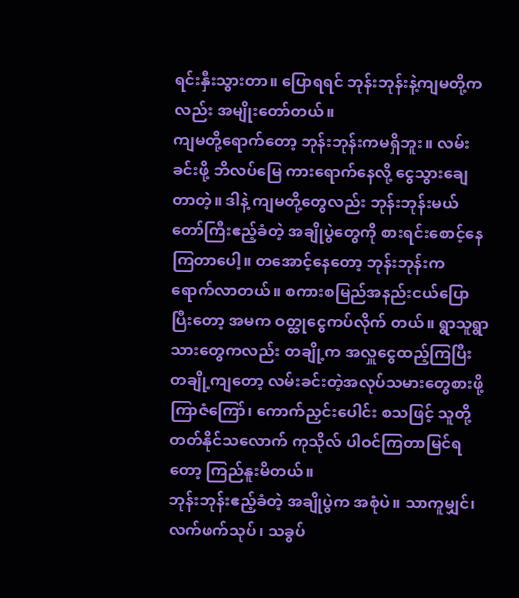ရင်းနှီးသွားတာ။ ပြောရရင် ဘုန်းဘုန်းနဲ့ကျမတို့ကလည်း အမျိုးတော်တယ်။
ကျမတို့ရောက်တော့ ဘုန်းဘုန်းကမရှိဘူး။ လမ်းခင်းဖို့ ဘိလပ်မြေ ကားရောက်နေလို့ ငွေသွားချေတာတဲ့။ ဒါနဲ့ ကျမတို့တွေလည်း ဘုန်းဘုန်းမယ်တော်ကြီးဧည့်ခံတဲ့ အချိုပွဲတွေကို စားရင်းစောင့်နေ ကြတာပေါ့။ တအောင့်နေတော့ ဘုန်းဘုန်းက ရောက်လာတယ်။ စကားစမြည်အနည်းငယ်ပြောပြီးတော့ အမက ဝတ္ထုငွေကပ်လိုက် တယ်။ ရွာသူရွာသားတွေကလည်း တချို့က အလှူငွေထည့်ကြပြီး တချို့ကျတော့ လမ်းခင်းတဲ့အလုပ်သမားတွေစားဖို့ ကြာဇံကြော်၊ ကောက်ညှင်းပေါင်း စသဖြင့် သူတို့တတ်နိုင်သလောက် ကုသိုလ် ပါဝင်ကြတာမြင်ရတော့ ကြည်နူးမိတယ်။
ဘုန်းဘုန်းဧည့်ခံတဲ့ အချိုပွဲက အစုံပဲ။ သာကူမျှင်၊ လက်ဖက်သုပ်၊ သခွပ်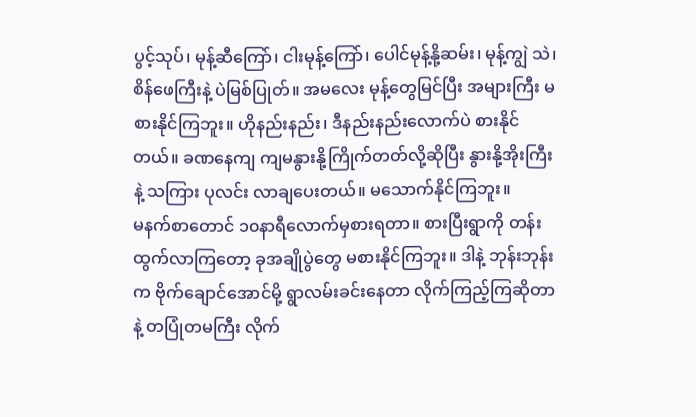ပွင့်သုပ်၊ မုန့်ဆီကြော်၊ ငါးမုန့်ကြော်၊ ပေါင်မုန့်နို့ဆမ်း၊ မုန့်ကျွဲ သဲ၊ စိန်ဖေကြီးနဲ့ ပဲမြစ်ပြုတ်။ အမလေး မုန့်တွေမြင်ပြီး အများကြီး မစားနိုင်ကြဘူး။ ဟိုနည်းနည်း၊ ဒီနည်းနည်းလောက်ပဲ စားနိုင်တယ်။ ခဏနေကျ ကျမနွားနို့ကြိုက်တတ်လို့ဆိုပြီး နွားနို့အိုးကြီးနဲ့ သကြား ပုလင်း လာချပေးတယ်။ မသောက်နိုင်ကြဘူး။
မနက်စာတောင် ၁၀နာရီလောက်မှစားရတာ။ စားပြီးရွာကို တန်း ထွက်လာကြတော့ ခုအချိုပွဲတွေ မစားနိုင်ကြဘူး။ ဒါနဲ့ ဘုန်းဘုန်း က ဗိုက်ချောင်အောင်မို့ ရွာလမ်းခင်းနေတာ လိုက်ကြည့်ကြဆိုတာ နဲ့ တပြုံတမကြီး လိုက်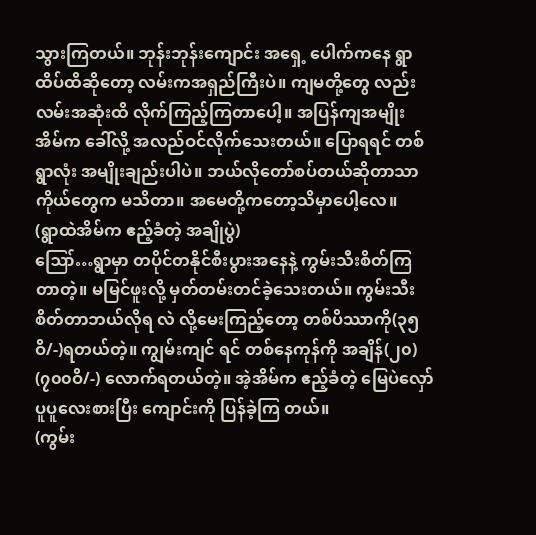သွားကြတယ်။ ဘုန်းဘုန်းကျောင်း အရှေ့ ပေါက်ကနေ ရွာထိပ်ထိဆိုတော့ လမ်းကအရှည်ကြီးပဲ။ ကျမတို့တွေ လည်း လမ်းအဆုံးထိ လိုက်ကြည့်ကြတာပေါ့။ အပြန်ကျအမျိုး အိမ်က ခေါ်လို့ အလည်ဝင်လိုက်သေးတယ်။ ပြောရရင် တစ်ရွာလုံး အမျိုးချည်းပါပဲ။ ဘယ်လိုတော်စပ်တယ်ဆိုတာသာ ကိုယ်တွေက မသိတာ။ အမေတို့ကတော့သိမှာပေါ့လေ။
(ရွာထဲအိမ်က ဧည့်ခံတဲ့ အချိုပွဲ)
ဪ…ရွာမှာ တပိုင်တနိုင်စီးပွားအနေနဲ့ ကွမ်းသီးစိတ်ကြတာတဲ့။ မမြင်ဖူးလို့ မှတ်တမ်းတင်ခဲ့သေးတယ်။ ကွမ်းသီးစိတ်တာဘယ်လိုရ လဲ လို့မေးကြည့်တော့ တစ်ပိဿာကို(၃၅ဝိ/-)ရတယ်တဲ့။ ကျွမ်းကျင် ရင် တစ်နေကုန်ကို အချိန်(၂၀) (၇၀၀ဝိ/-) လောက်ရတယ်တဲ့။ အဲ့အိမ်က ဧည့်ခံတဲ့ မြေပဲလှော်ပူပူလေးစားပြီး ကျောင်းကို ပြန်ခဲ့ကြ တယ်။
(ကွမ်း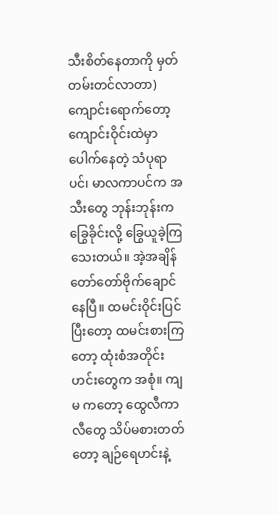သီးစိတ်နေတာကို မှတ်တမ်းတင်လာတာ)
ကျောင်းရောက်တော့ ကျောင်းဝိုင်းထဲမှာ ပေါက်နေတဲ့ သံပုရာပင်၊ မာလကာပင်က အသီးတွေ ဘုန်းဘုန်းကခြွေခိုင်းလို့ ခြွေယူခဲ့ကြ သေးတယ်။ အဲ့အချိန် တော်တော်ဗိုက်ချောင်နေပြီ။ ထမင်းဝိုင်းပြင် ပြီးတော့ ထမင်းစားကြတော့ ထုံးစံအတိုင်းဟင်းတွေက အစုံ။ ကျမ ကတော့ ထွေလီကာလီတွေ သိပ်မစားတတ်တော့ ချဉ်ရေဟင်းနဲ့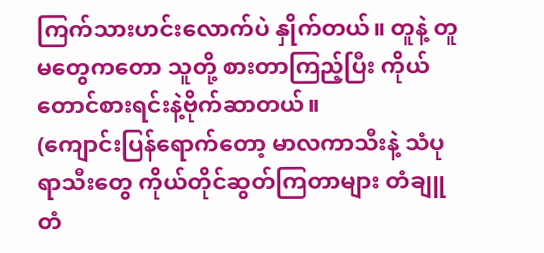ကြက်သားဟင်းလောက်ပဲ နှိုက်တယ်။ တူနဲ့ တူမတွေကတော သူတို့ စားတာကြည့်ပြီး ကိုယ်တောင်စားရင်းနဲ့ဗိုက်ဆာတယ်။
(ကျောင်းပြန်ရောက်တော့ မာလကာသီးနဲ့ သံပုရာသီးတွေ ကိုယ်တိုင်ဆွတ်ကြတာများ တံချူတံ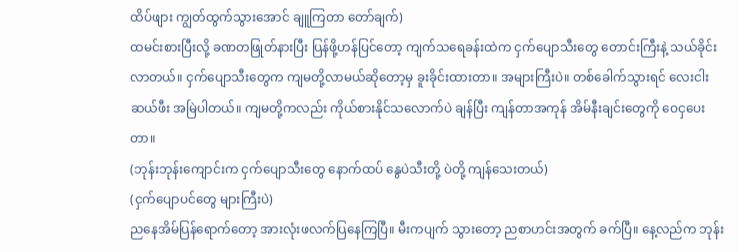ထိပ်ဖျား ကျွတ်ထွက်သွားအောင် ချူကြတာ တော်ချက်)
ထမင်းစားပြီးလို့ ခဏတဖြုတ်နားပြီး ပြန်ဖို့ဟန်ပြင်တော့ ကျက်သရေခန်းထဲက ငှက်ပျောသီးတွေ တောင်းကြီးနဲ့ သယ်ခိုင်း လာတယ်။ ငှက်ပျောသီးတွေက ကျမတို့လာမယ်ဆိုတော့မှ ခူးခိုင်းထားတာ။ အများကြီးပဲ။ တစ်ခေါက်သွားရင် လေးငါးဆယ်ဖီး အမြဲပါတယ်။ ကျမတို့ကလည်း ကိုယ်စားနိုင်သလောက်ပဲ ချန်ပြီး ကျန်တာအကုန် အိမ်နီးချင်းတွေကို ဝေငှပေးတာ။
(ဘုန်းဘုန်းကျောင်းက ငှက်ပျောသီးတွေ နောက်ထပ် နွေပဲသီးတို့ ပဲတို့ ကျန်သေးတယ်)
(ငှက်ပျောပင်တွေ များကြီးပဲ)
ညနေအိမ်ပြန်ရောက်တော့ အားလုံးဖလက်ပြနေကြပြီ။ မီးကပျက် သွားတော့ ညစာဟင်းအတွက် ခက်ပြီ။ နေ့လည်က ဘုန်း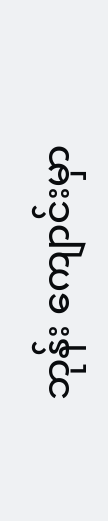ဘုန်း ကျောင်းမှာ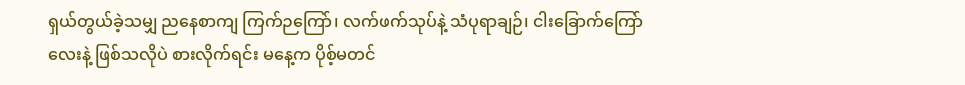ရှယ်တွယ်ခဲ့သမျှ ညနေစာကျ ကြက်ဉကြော်၊ လက်ဖက်သုပ်နဲ့ သံပုရာချဉ်၊ ငါးခြောက်ကြော်လေးနဲ့ ဖြစ်သလိုပဲ စားလိုက်ရင်း မနေ့က ပိုစ့်မတင်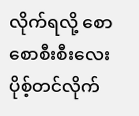လိုက်ရလို့ စောစောစီးစီးလေး ပိုစ့်တင်လိုက်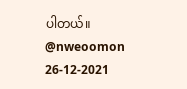ပါတယ်။
@nweoomon
26-12-2021